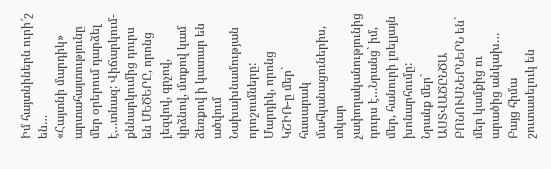Իմ հայտնիներն ուրի՜շ են…
«Հայտնի մարդիկ» արտահայտությունը մեր օրերում դարձել է…տնազ: Վիճարկում-քննարկումից դուրս են ՄԵԾԵՐԸ, որոնց լեզվով, գրչով, վրձնով, մտքով կամ ձեռքով ի կատար են ածվում Նախախնամության որոշումները: Մարդիկ, որոնց ԿՇԻՌ-ը մեր` հասարակ մահկանացուներիս, տկար չափողականությունից դուրս է…Նրանց` իմ, մեր, հանուրի լռելյայն խոնարհումը:
Նրանք մեր` ԱՍՏՎԱԾԸՆԾԱ ԲՈՆՈՒՍՆԵՐՆԵՐՆ են` մեր կամքից ու արածից անկախ…
Բայց հիմա շուտասելուկ են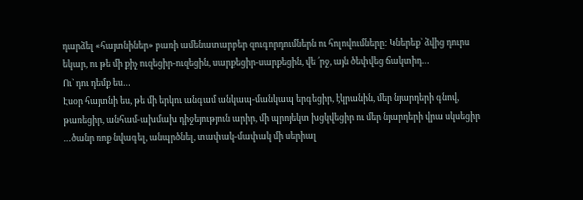դարձել «հայտնիներ» բառի ամենատարբեր զուգորդումներն ու հոլովումները: Կներեք` ձվից դուրս եկար, ու թե մի քիչ ուզեցիր-ուզեցին, սարքեցիր-սարքեցին, վե ՛րջ, այն ծեփվեց ճակտիդ…
Ու` դու դեմք ես…
Էսօր հայտնի ես, թե մի երկու անգամ անկապ-մանկապ երգեցիր, էկրանին, մեր նյարդերի գնով, թառեցիր, անհամ-ախմախ դիջեյություն արիր, մի պրոյեկտ խցկվեցիր ու մեր նյարդերի վրա սկսեցիր …ծանր ռոք նվագել, անպրծնել, տափակ-մափակ մի սերիալ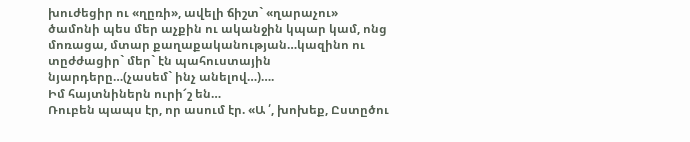խուժեցիր ու «ղըռի», ավելի ճիշտ` «ղարաչու» ծամոնի պես մեր աչքին ու ականջին կպար կամ, ոնց մոռացա, մտար քաղաքականության…կազինո ու տըժժացիր` մեր` էն պահուստային նյարդերը…(չասեմ` ինչ անելով…)….
Իմ հայտնիներն ուրի՜շ են…
Ռուբեն պապս էր, որ ասում էր. «Ա ՛, խոխեք, Ըստըծու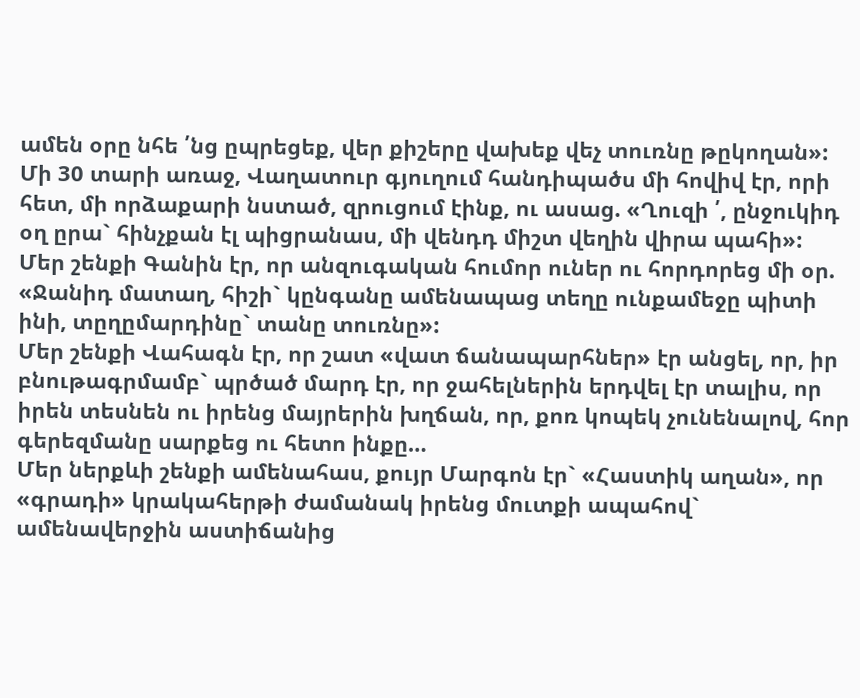ամեն օրը նհե ՛նց ըպրեցեք, վեր քիշերը վախեք վեչ տուռնը թըկողան»:
Մի 30 տարի առաջ, Վաղատուր գյուղում հանդիպածս մի հովիվ էր, որի հետ, մի որձաքարի նստած, զրուցում էինք, ու ասաց. «Ղուզի ՛, ընջուկիդ օղ ըրա` հինչքան էլ պիցրանաս, մի վենդդ միշտ վեղին վիրա պահի»:
Մեր շենքի Գանին էր, որ անզուգական հումոր ուներ ու հորդորեց մի օր. «Ջանիդ մատաղ, հիշի` կընգանը ամենապաց տեղը ունքամեջը պիտի ինի, տըղըմարդինը` տանը տուռնը»:
Մեր շենքի Վահագն էր, որ շատ «վատ ճանապարհներ» էր անցել, որ, իր բնութագրմամբ` պրծած մարդ էր, որ ջահելներին երդվել էր տալիս, որ իրեն տեսնեն ու իրենց մայրերին խղճան, որ, քոռ կոպեկ չունենալով, հոր գերեզմանը սարքեց ու հետո ինքը…
Մեր ներքևի շենքի ամենահաս, քույր Մարգոն էր` «Հաստիկ աղան», որ «գրադի» կրակահերթի ժամանակ իրենց մուտքի ապահով` ամենավերջին աստիճանից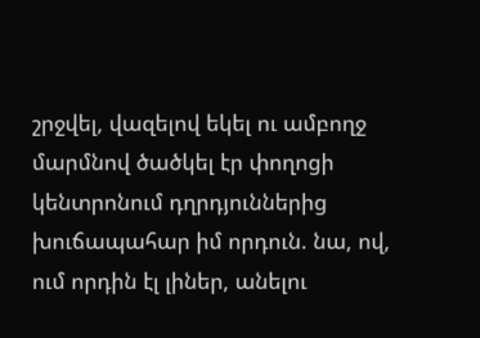շրջվել, վազելով եկել ու ամբողջ մարմնով ծածկել էր փողոցի կենտրոնում դղրդյուններից խուճապահար իմ որդուն. նա, ով, ում որդին էլ լիներ, անելու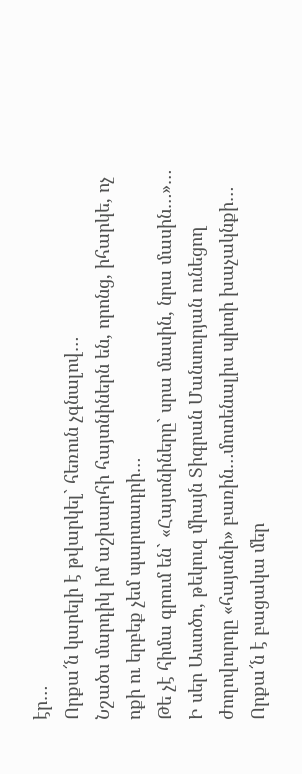էր…
Որքա՜ն կարելի է թվարկել` հեռուն չգնալով…
Նշածս մարդիկ իմ աշխարհի հայտնիներն են, որոնց, իհարկե, ոչ ոքի ու երբեք չեմ պարտադրի…
Թե չէ հիմա գրում են` «Հայտնիները` սրա մասին, նրա մասին…»…
Ի սեր Աստծո, թեկուզ միայն Տիգրան Մանսուրյան ունեցող ժողովուրդը «հայտնի» բառին…մոտենալիս պիտի խաչակնքի…
Որքա՜ն է բացակա մեր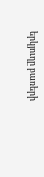երկյուղը բառերի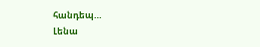հանդեպ…
Լենա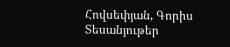Հովսեփյան, Գորիս
Տեսանյութեր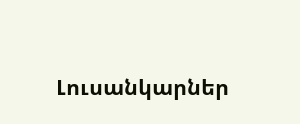Լուսանկարներ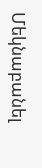Մեկնաբանել